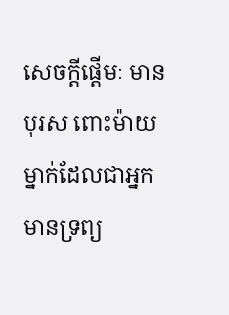សេចក្តីផ្តើមៈ មានបុរស ពោះម៉ាយម្នាក់ដែលជាអ្នកមានទ្រព្យ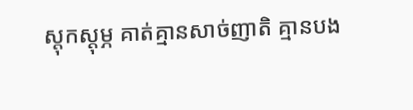ស្តុកស្តុម្ភ គាត់គ្មានសាច់ញាតិ គ្មានបង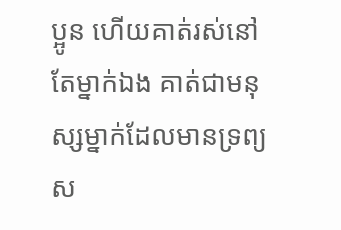ប្អូន ហើយគាត់រស់នៅតែម្នាក់ឯង គាត់ជាមនុស្សម្នាក់ដែលមានទ្រព្យស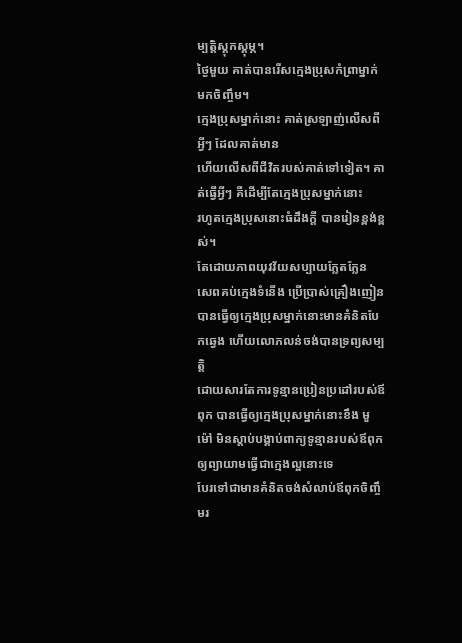ម្បត្តិស្តុកស្តុម្ភ។
ថ្ងៃមួយ គាត់បានរើសក្មេងប្រុសកំព្រាម្នាក់មកចិញ្ចឹម។
ក្មេងប្រុសម្នាក់នោះ គាត់ស្រឡាញ់លើសពីអ្វីៗ ដែលគាត់មាន
ហើយលើសពីជីវិតរបស់គាត់ទៅទៀត។ គាត់ធ្វើអ្វីៗ គឺដើម្បីតែក្មេងប្រុសម្នាក់នោះ
រហូតក្មេងប្រុសនោះធំដឹងក្តី បានរៀនខ្ពង់ខ្ពស់។
តែដោយភាពយុវវ័យសប្បាយភ្លែតភ្លែន
សេពគប់ក្មេងទំនើង ប្រើប្រាស់គ្រឿងញៀន
បានធ្វើឲ្យក្មេងប្រុសម្នាក់នោះមានគំនិតបែកឆ្វេង ហើយលោភលន់ចង់បានទ្រព្យសម្បត្តិ
ដោយសារតែការទូន្មានប្រៀនប្រដៅរបស់ឪពុក បានធ្វើឲ្យក្មេងប្រុសម្នាក់នោះខឹង មួម៉ៅ មិនស្តាប់បង្គាប់ពាក្យទូន្មានរបស់ឪពុកឲ្យព្យាយាមធ្វើជាក្មេងល្អនោះទេ
បែរទៅជាមានគំនិតចង់សំលាប់ឪពុកចិញ្ចឹមរ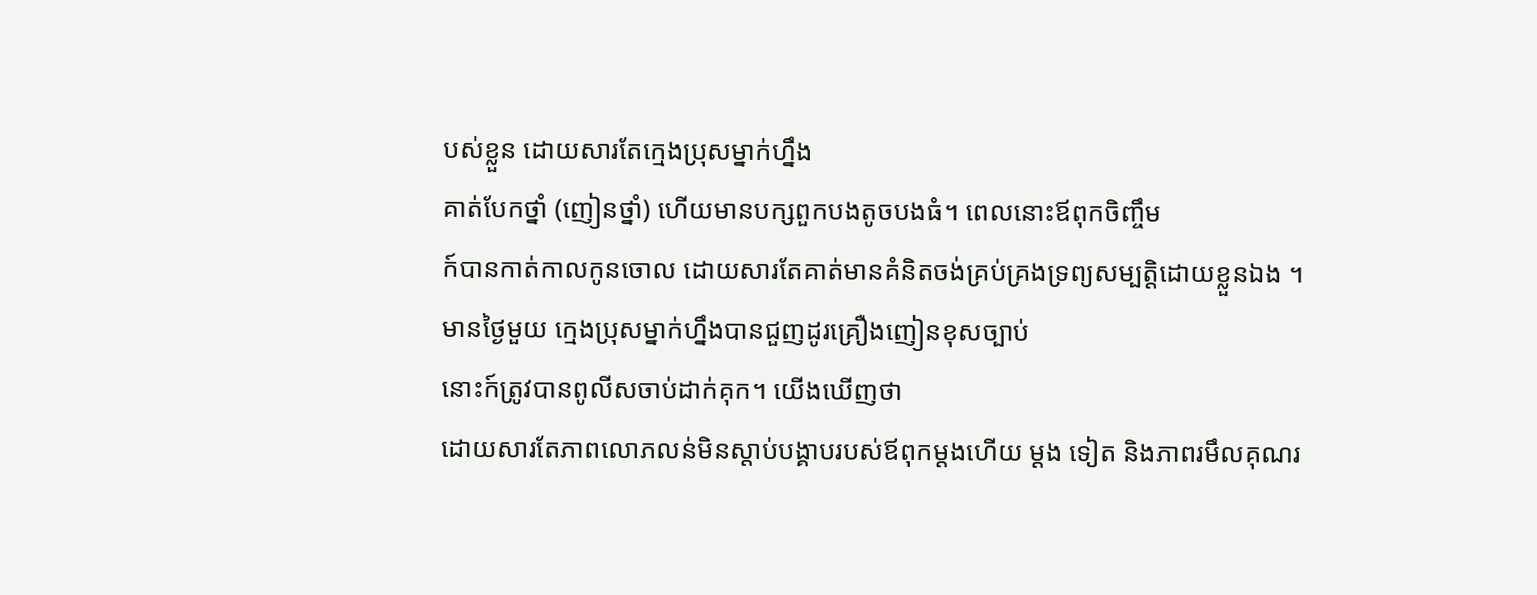បស់ខ្លួន ដោយសារតែក្មេងប្រុសម្នាក់ហ្នឹង
គាត់បែកថ្នាំ (ញៀនថ្នាំ) ហើយមានបក្សពួកបងតូចបងធំ។ ពេលនោះឪពុកចិញ្ចឹម
ក៍បានកាត់កាលកូនចោល ដោយសារតែគាត់មានគំនិតចង់គ្រប់គ្រងទ្រព្យសម្បត្តិដោយខ្លួនឯង ។
មានថ្ងៃមួយ ក្មេងប្រុសម្នាក់ហ្នឹងបានជួញដូរគ្រឿងញៀនខុសច្បាប់
នោះក៍ត្រូវបានពូលីសចាប់ដាក់គុក។ យើងឃើញថា
ដោយសារតែភាពលោភលន់មិនស្តាប់បង្គាបរបស់ឪពុកម្តងហើយ ម្តង ទៀត និងភាពរមឹលគុណរ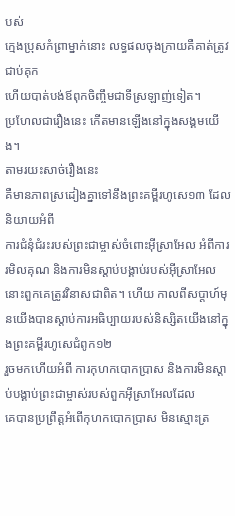បស់
ក្មេងប្រុសកំព្រាម្នាក់នោះ លទ្ធផលចុងក្រាយគឺគាត់ត្រូវជាប់គុក
ហើយបាត់បង់ឪពុកចិញ្ចឹមជាទីស្រឡាញ់ទៀត។
ប្រហែលជារឿងនេះ កើតមានឡើងនៅក្នុងសង្គមយើង។
តាមរយះសាច់រឿងនេះ
គឺមានភាពស្រដៀងគ្នាទៅនឹងព្រះគម្ពីរហូសេ១៣ ដែលនិយាយអំពី
ការជំនុំជំរះរបស់ព្រះជាម្ចាស់ចំពោះអ៊ីស្រាអែល អំពីការរមិលគុណ និងការមិនស្តាប់បង្គាប់របស់អ៊ីស្រាអែល
នោះពួកគេត្រូវវិនាសជាពិត។ ហើយ កាលពីសប្តាហ៍មុនយើងបានស្តាប់ការអធិប្បាយរបស់និស្សិតយើងនៅក្នុងព្រះគម្ពីរហូសេជំពូក១២
រួចមកហើយអំពី ការកុហកបោកប្រាស និងការមិនស្តាប់បង្គាប់ព្រះជាម្ចាស់របស់ពួកអ៊ីស្រាអែលដែល
គេបានប្រព្រឹត្តអំពើកុហកបោកប្រាស មិនស្មោះត្រ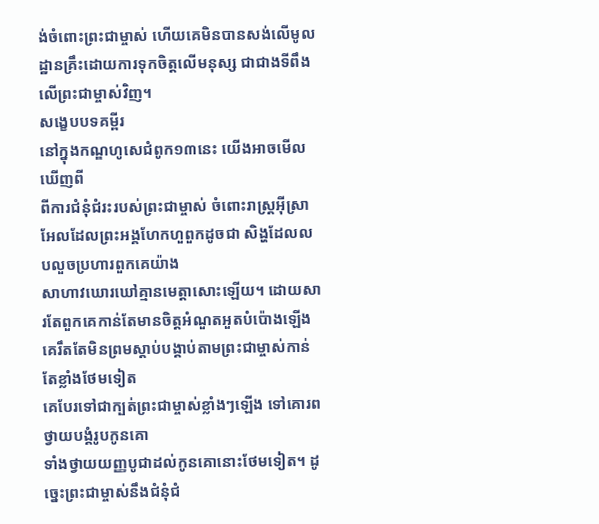ង់ចំពោះព្រះជាម្ចាស់ ហើយគេមិនបានសង់លើមូល ដ្ឋានគ្រឹះដោយការទុកចិត្តលើមនុស្ស ជាជាងទីពឹងលើព្រះជាម្ចាស់វិញ។
សង្ខេបបទគម្ពីរ
នៅក្នុងកណ្ឌហូសេជំពូក១៣នេះ យើងអាចមើលឃើញពី
ពីការជំនុំជំរះរបស់ព្រះជាម្ចាស់ ចំពោះរាស្រ្តអ៊ីស្រាអែលដែលព្រះអង្គហែកហួពួកដូចជា សិង្ហដែលលបលួចប្រហារពួកគេយ៉ាង
សាហាវឃោរឃៅគ្មានមេត្តាសោះឡើយ។ ដោយសារតែពួកគេកាន់តែមានចិត្តអំណួតអួតបំប៉ោងឡើង គេរឹតតែមិនព្រមស្តាប់បង្គាប់តាមព្រះជាម្ចាស់កាន់តែខ្លាំងថែមទៀត
គេបែរទៅជាក្បត់ព្រះជាម្ចាស់ខ្លាំងៗឡើង ទៅគោរពថ្វាយបង្គំរូបកូនគោ
ទាំងថ្វាយយញ្ញបូជាដល់កូនគោនោះថែមទៀត។ ដូច្នេះព្រះជាម្ចាស់នឹងជំនុំជំ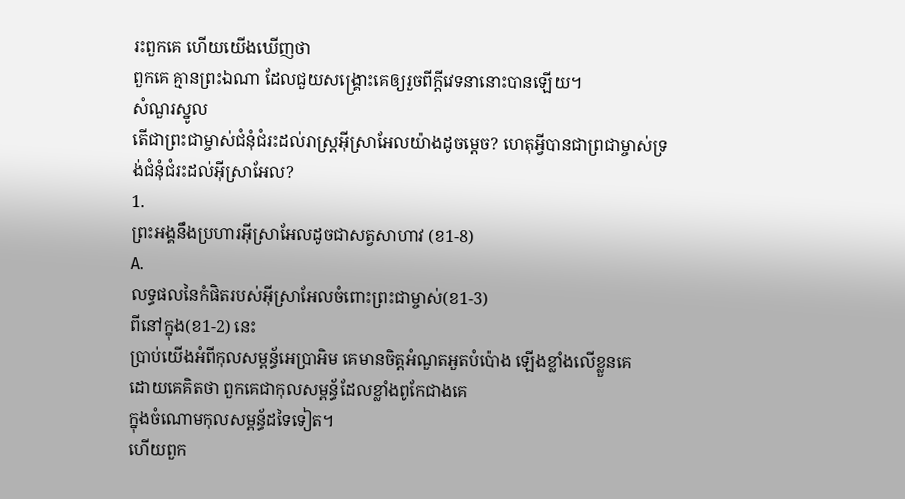រះពួកគេ ហើយយើងឃើញថា
ពួកគេ គ្មានព្រះឯណា ដែលជួយសង្គ្រោះគេឲ្យរួចពីក្តីវេទនានោះបានឡើយ។
សំណួរស្នូល
តើជាព្រះជាម្ចាស់ជំនុំជំរះដល់រាស្រ្តអ៊ីស្រាអែលយ៉ាងដូចម្តេច? ហេតុអ្វីបានជាព្រជាម្ចាស់ទ្រង់ជំនុំជំរះដល់អ៊ីស្រាអែល?
1.
ព្រះអង្គនឹងប្រហារអ៊ីស្រាអែលដូចជាសត្វសាហាវ (ខ1-8)
A.
លទ្ធផលនៃកំផិតរបស់អ៊ីស្រាអែលចំពោះព្រះជាម្ចាស់(ខ1-3)
ពីនៅក្នុង(ខ1-2) នេះ
ប្រាប់យើងអំពីកុលសម្ពន្ធ័អេប្រាអិម គេមានចិត្តអំណួតអួតបំប៉ោង ឡើងខ្លាំងលើខ្លួនគេ
ដោយគេគិតថា ពួកគេជាកុលសម្ពន្ធ័ដែលខ្លាំងពូកែជាងគេ
ក្នុងចំណោមកុលសម្ពន្ធ័ដទៃទៀត។
ហើយពួក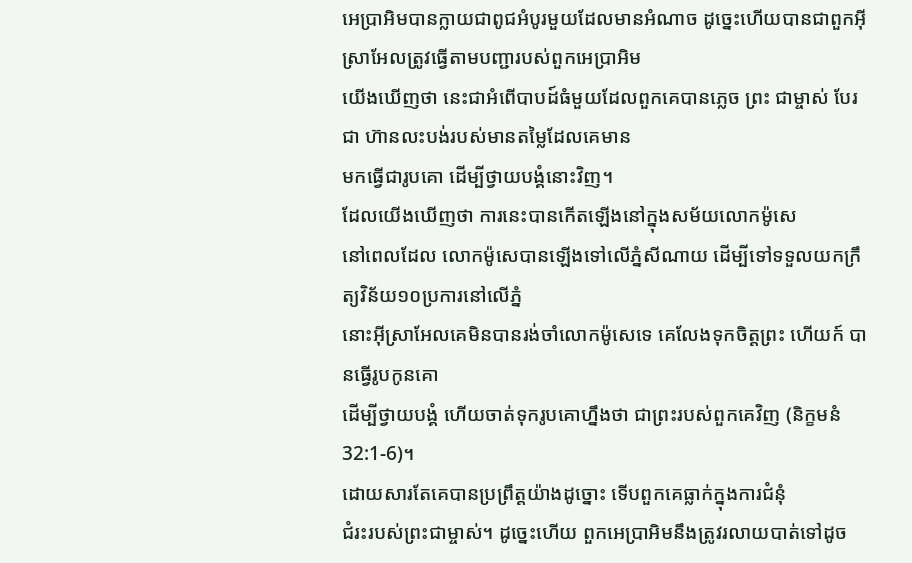អេប្រាអិមបានក្លាយជាពូជអំបូរមួយដែលមានអំណាច ដូច្នេះហើយបានជាពួកអ៊ីស្រាអែលត្រូវធ្វើតាមបញ្ជារបស់ពួកអេប្រាអិម
យើងឃើញថា នេះជាអំពើបាបដ៍ធំមួយដែលពួកគេបានភ្លេច ព្រះ ជាម្ចាស់ បែរជា ហ៊ានលះបង់របស់មានតម្លៃដែលគេមាន
មកធ្វើជារូបគោ ដើម្បីថ្វាយបង្គំនោះវិញ។
ដែលយើងឃើញថា ការនេះបានកើតឡើងនៅក្នុងសម័យលោកម៉ូសេ
នៅពេលដែល លោកម៉ូសេបានឡើងទៅលើភ្នំសីណាយ ដើម្បីទៅទទួលយកក្រឹត្យវិន័យ១០ប្រការនៅលើភ្នំ
នោះអ៊ីស្រាអែលគេមិនបានរង់ចាំលោកម៉ូសេទេ គេលែងទុកចិត្តព្រះ ហើយក៍ បានធ្វើរូបកូនគោ
ដើម្បីថ្វាយបង្គំ ហើយចាត់ទុករូបគោហ្នឹងថា ជាព្រះរបស់ពួកគេវិញ (និក្ខមនំ32:1-6)។
ដោយសារតែគេបានប្រព្រឹត្តយ៉ាងដូច្នោះ ទើបពួកគេធ្លាក់ក្នុងការជំនុំ
ជំរះរបស់ព្រះជាម្ចាស់។ ដូច្នេះហើយ ពួកអេប្រាអិមនឹងត្រូវរលាយបាត់ទៅដូច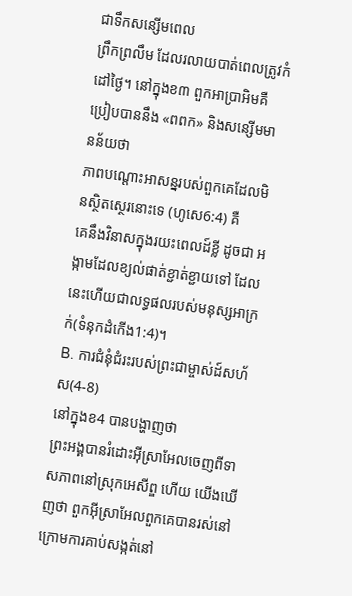ជាទឹកសន្សើមពេល
ព្រឹកព្រលឹម ដែលរលាយបាត់ពេលត្រូវកំដៅថ្ងៃ។ នៅក្នុងខ៣ ពួកអាប្រាអិមគឺប្រៀបបាននឹង «ពពក» និងសន្សើមមានន័យថា
ភាពបណ្តោះអាសន្នរបស់ពួកគេដែលមិនស្ថិតស្ថេរនោះទេ (ហូសេ6:4) គឺ
គេនឹងវិនាសក្នុងរយះពេលដ៍ខ្លី ដូចជា អង្កាមដែលខ្យល់ផាត់ខ្ជាត់ខ្ជាយទៅ ដែលនេះហើយជាលទ្ធផលរបស់មនុស្សអាក្រក់(ទំនុកដំកើង1:4)។
B. ការជំនុំជំរះរបស់ព្រះជាម្ចាស់ដ៍សហ័ស(4-8)
នៅក្នុងខ4 បានបង្ហាញថា
ព្រះអង្គបានរំដោះអ៊ីស្រាអែលចេញពីទាសភាពនៅស្រុកអេសីព្ឌ ហើយ យើងឃើញថា ពួកអ៊ីស្រាអែលពួកគេបានរស់នៅក្រោមការគាប់សង្កត់នៅ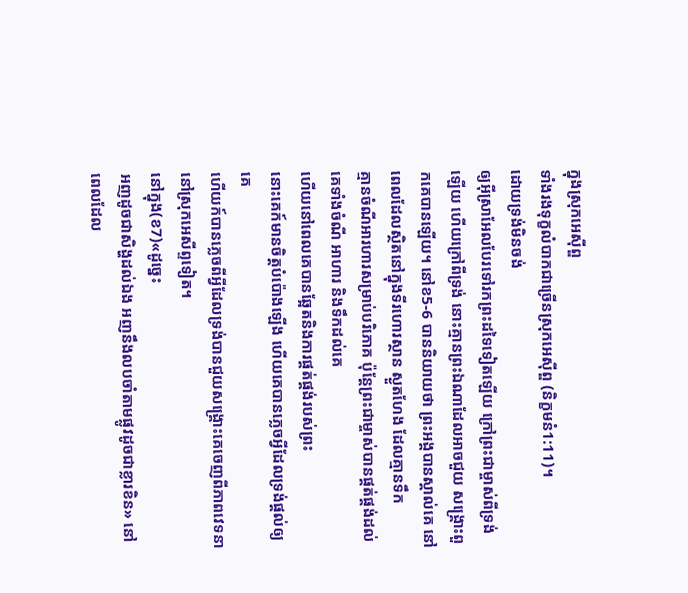ក្នុងស្រុកអេស៊ីព្ឌ
ទាំងរងទុក្ខលំបាកជាច្រើនស្រុកអេស៊ីព្ឌ (និក្ខមនំ1:11)។
ដោយទ្រង់មិនចង់
ឲ្យអ៊ីស្រាអែលបែរទៅរកព្រះដទៃទៀតឡើយ ក្រៅព្រះជាម្ចាស់ពីទ្រង់ឡើយ ហើយក្រៅពីទ្រង់ នោះគ្មានព្រះឯណាដែលអាចជួយ សង្គ្រោះពួកគេបានឡើយ។ នៅខ5-6 បាននិយាយថា ព្រះអង្គបានស្គាល់គេ នៅពេលដែលស្ថិតនៅក្នុងទីរហោរស្ថាន ស្ងួតហែង ដែលគ្មានទឹក
គ្មានចំណីអារហារសម្រាប់បរិភោគ ប៉ុន្តែព្រះជាម្ចាស់បានផ្គត់ផ្គង់ដល់គេទាំងចំណី អាហារ និងទឹកដល់គេ
ហើយនៅពេលគេបានឆ្អែតនិងការផ្គត់ផ្គង់របស់ព្រះ
នោះគេក៍មានចិត្តបំប៉ោងឡើង ហើយគេបានភ្លេចអ្វីដែលទ្រង់ផ្តល់ឲ្យគេ
ហើយក៍បានភ្លេចពីអ្វីដែលទ្រង់បានជួយសង្គ្រោះគេចេញពីភាពវេទនានៅស្រុកអេសីព្ទទៀត។
នៅក្នុង(ខ7)«ដូច្នេះ
អញដូចជាសិង្ហដល់ឯង អញនឹងលបចាំតាមផ្លូវដូចជាខ្លារខិន» នៅពេលដែល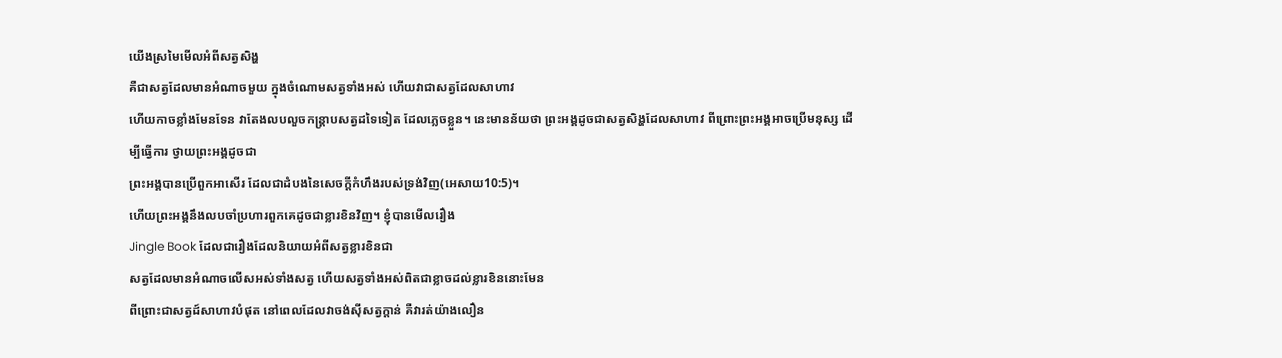យើងស្រមៃមើលអំពីសត្វសិង្ហ
គឺជាសត្វដែលមានអំណាចមួយ ក្នុងចំណោមសត្វទាំងអស់ ហើយវាជាសត្វដែលសាហាវ
ហើយកាចខ្លាំងមែនទែន វាតែងលបលួចកន្រ្តាបសត្វដទៃទៀត ដែលភ្លេចខ្លួន។ នេះមានន័យថា ព្រះអង្គដូចជាសត្វសិង្ហដែលសាហាវ ពីព្រោះព្រះអង្គអាចប្រើមនុស្ស ដើម្បីធ្វើការ ថ្វាយព្រះអង្គដូចជា
ព្រះអង្គបានប្រើពួកអាសើរ ដែលជាដំបងនៃសេចក្តីកំហឹងរបស់ទ្រង់វិញ(អេសាយ10:5)។
ហើយព្រះអង្គនឹងលបចាំប្រហារពួកគេដូចជាខ្លារខិនវិញ។ ខ្ញុំបានមើលរឿង
Jingle Book ដែលជារឿងដែលនិយាយអំពីសត្វខ្លារខិនជា
សត្វដែលមានអំណាចលើសអស់ទាំងសត្វ ហើយសត្វទាំងអស់ពិតជាខ្លាចដល់ខ្លារខិននោះមែន
ពីព្រោះជាសត្វដ៍សាហាវបំផុត នៅពេលដែលវាចង់ស៊ីសត្វក្តាន់ គឺវារត់យ៉ាងលឿន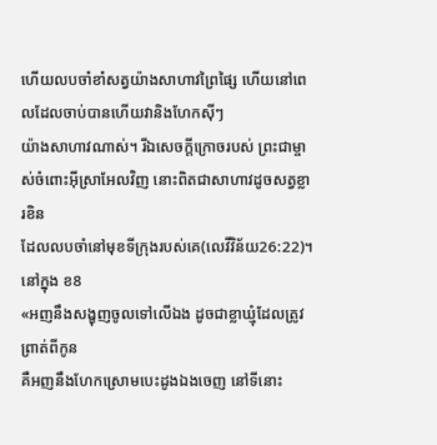ហើយលបចាំខាំសត្វយ៉ាងសាហាវព្រៃផ្សៃ ហើយនៅពេលដែលចាប់បានហើយវានិងហែកស៊ីៗ
យ៉ាងសាហាវណាស់។ រីឯសេចក្តីក្រោចរបស់ ព្រះជាម្ចាស់ចំពោះអ៊ីស្រាអែលវិញ នោះពិតជាសាហាវដូចសត្វខ្លារខិន
ដែលលបចាំនៅមុខទីក្រុងរបស់គេ(លេវីវិន័យ26:22)។
នៅក្នុង ខ8
«អញនឹងសង្ខុញចូលទៅលើឯង ដូចជាខ្លាឃ្មុំដែលត្រូវព្រាត់ពីកូន
គឺអញនឹងហែកស្រោមបេះដូងឯងចេញ នៅទីនោះ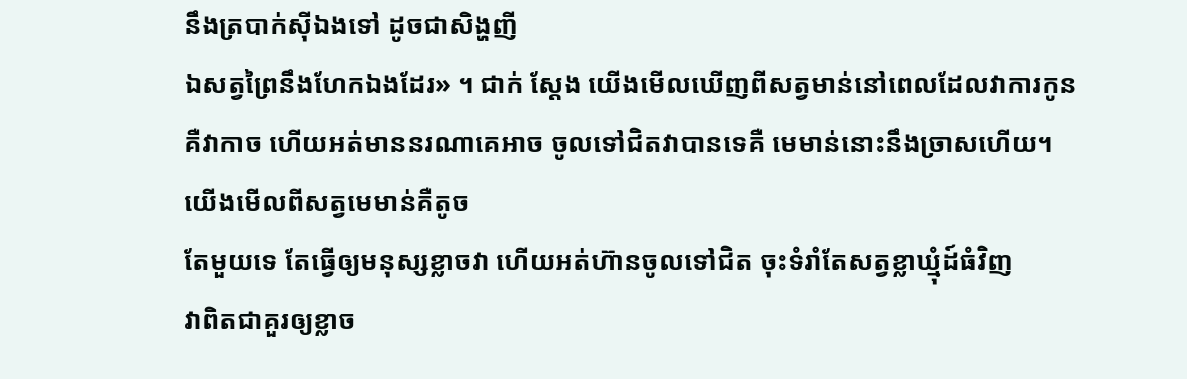នឹងត្របាក់ស៊ីឯងទៅ ដូចជាសិង្ហញី
ឯសត្វព្រៃនឹងហែកឯងដែរ» ។ ជាក់ ស្តែង យើងមើលឃើញពីសត្វមាន់នៅពេលដែលវាការកូន
គឺវាកាច ហើយអត់មាននរណាគេអាច ចូលទៅជិតវាបានទេគឺ មេមាន់នោះនឹងច្រាសហើយ។
យើងមើលពីសត្វមេមាន់គឺតូច
តែមួយទេ តែធ្វើឲ្យមនុស្សខ្លាចវា ហើយអត់ហ៊ានចូលទៅជិត ចុះទំរាំតែសត្វខ្លាឃ្មុំដ៍ធំវិញ
វាពិតជាគួរឲ្យខ្លាច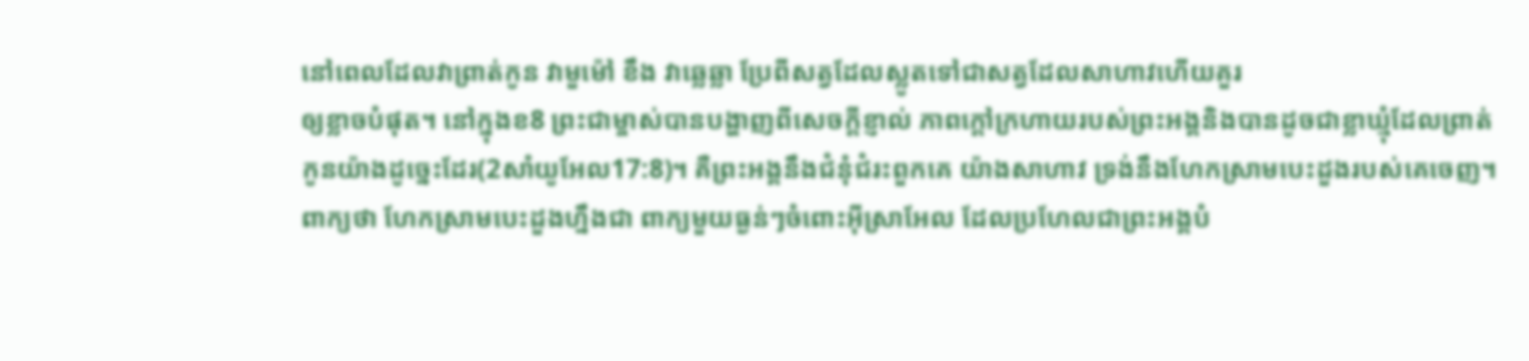នៅពេលដែលវាព្រាត់កូន វាមួម៉ៅ ខឹង វាឆ្លេឆ្លា ប្រែពីសត្វដែលស្លូតទៅជាសត្វដែលសាហាវហើយគួរ
ឲ្យខ្លាចបំផុត។ នៅក្នុងខ8 ព្រះជាម្ចាស់បានបង្ហាញពីសេចក្តីខ្ញាល់ ភាពក្តៅក្រហាយរបស់ព្រះអង្គនិងបានដូចជាខ្លាឃ្មុំដែលព្រាត់
កូនយ៉ាងដូច្នេះដែរ(2សាំយូអែល17:8)។ គឺព្រះអង្គនឹងជំនុំជំរះពួកគេ យ៉ាងសាហាវ ទ្រង់នឹងហែកស្រាមបេះដួងរបស់គេចេញ។
ពាក្យថា ហែកស្រាមបេះដួងហ្នឹងជា ពាក្យមួយធ្ងន់ៗចំពោះអ៊ីស្រាអែល ដែលប្រហែលជាព្រះអង្គបំ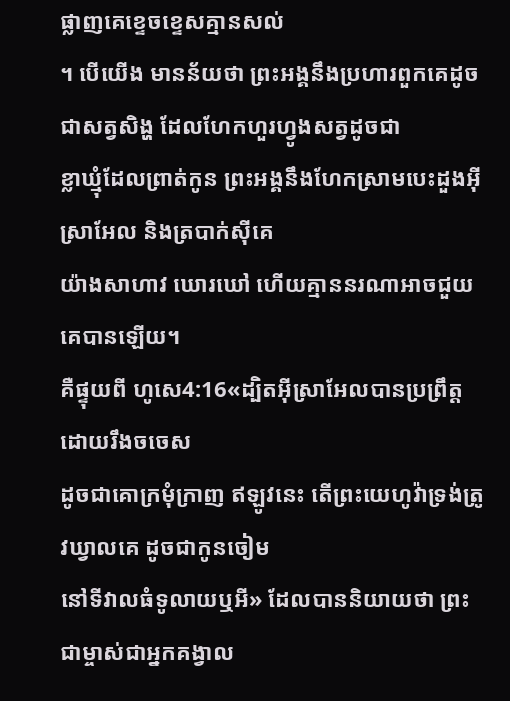ផ្លាញគេខ្ទេចខ្ទេសគ្មានសល់
។ បើយើង មានន័យថា ព្រះអង្គនឹងប្រហារពួកគេដូចជាសត្វសិង្ហ ដែលហែកហួរហ្វូងសត្វដូចជា
ខ្លាឃ្មុំដែលព្រាត់កូន ព្រះអង្គនឹងហែកស្រាមបេះដួងអ៊ីស្រាអែល និងត្របាក់ស៊ីគេ
យ៉ាងសាហាវ ឃោរឃៅ ហើយគ្មាននរណាអាចជួយគេបានឡើយ។
គឺផ្ទុយពី ហូសេ4:16«ដ្បិតអ៊ីស្រាអែលបានប្រព្រឹត្តដោយរឹងចចេស
ដូចជាគោក្រមុំក្រាញ ឥឡូវនេះ តើព្រះយេហូវ៉ាទ្រង់ត្រូវឃ្វាលគេ ដូចជាកូនចៀម
នៅទីវាលធំទូលាយឬអី» ដែលបាននិយាយថា ព្រះជាម្ចាស់ជាអ្នកគង្វាល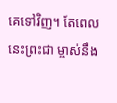គេទៅវិញ។ តែពេលនេះព្រះជា ម្ចាស់នឹង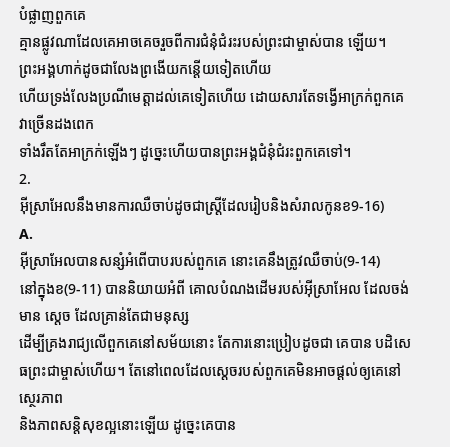បំផ្លាញពួកគេ
គ្មានផ្លូវណាដែលគេអាចគេចរួចពីការជំនុំជំរះរបស់ព្រះជាម្ចាស់បាន ឡើយ។
ព្រះអង្គហាក់ដូចជាលែងព្រងើយកន្តើយទៀតហើយ
ហើយទ្រង់លែងប្រណីមេត្តាដល់គេទៀតហើយ ដោយសារតែទង្វើអាក្រក់ពួកគេវាច្រើនដងពេក
ទាំងរឹតតែអាក្រក់ឡើងៗ ដូច្នេះហើយបានព្រះអង្គជំនុំជំរះពួកគេទៅ។
2.
អ៊ីស្រាអែលនឹងមានការឈឺចាប់ដូចជាស្រ្តីដែលរៀបនិងសំរាលកូនខ9-16)
A.
អ៊ីសា្រអែលបានសន្សំអំពើបាបរបស់ពួកគេ នោះគេនឹងត្រូវឈឺចាប់(9-14)
នៅក្នុងខ(9-11) បាននិយាយអំពី គោលបំណងដើមរបស់អ៊ីស្រាអែល ដែលចង់មាន ស្តេច ដែលគ្រាន់តែជាមនុស្ស
ដើម្បីគ្រងរាជ្យលើពួកគេនៅសម័យនោះ តែការនោះប្រៀបដូចជា គេបាន បដិសេធព្រះជាម្ចាស់ហើយ។ តែនៅពេលដែលស្តេចរបស់ពួកគេមិនអាចផ្តល់ឲ្យគេនៅស្ថេរភាព
និងភាពសន្តិសុខល្អនោះឡើយ ដូច្នេះគេបាន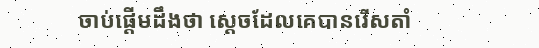ចាប់ផ្តើមដឹងថា ស្តេចដែលគេបានរើសតាំ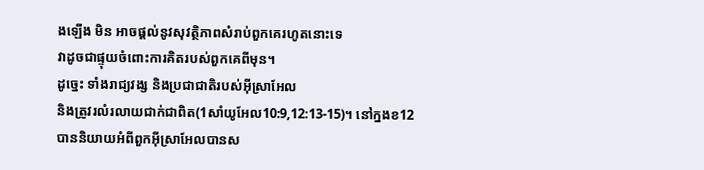ងឡើង មិន អាចផ្តល់នូវសុវត្ថិភាពសំរាប់ពួកគេរហូតនោះទេ
វាដូចជាផ្ទុយចំពោះការគិតរបស់ពួកគេពីមុន។
ដូច្នេះ ទាំងរាជ្យវង្ស និងប្រជាជាតិរបស់អ៊ីស្រាអែល
និងត្រូវរលំរលាយជាក់ជាពិត(1សាំយូអែល10:9,12:13-15)។ នៅក្នងខ12
បាននិយាយអំពីពួកអ៊ីស្រាអែលបានស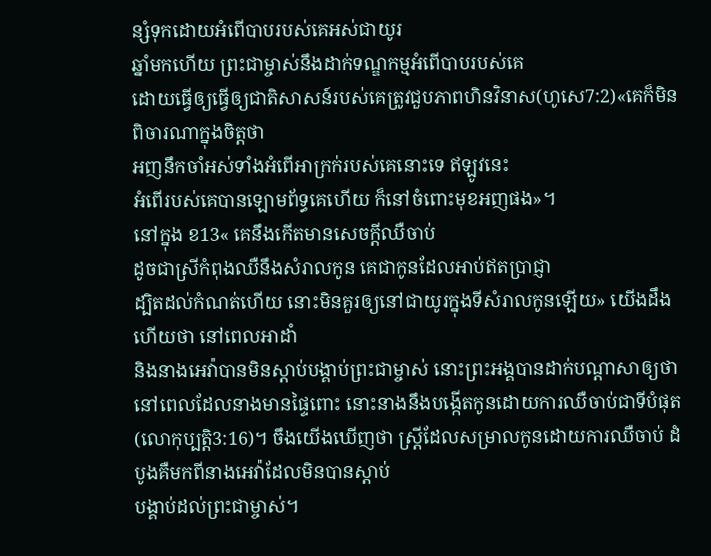ន្សំទុកដោយអំពើបាបរបស់គេអស់ជាយូរ
ឆ្នាំមកហើយ ព្រះជាម្ចាស់នឹងដាក់ទណ្ឌកម្មអំពើបាបរបស់គេ
ដោយធ្វើឲ្យធ្វើឲ្យជាតិសាសន៍របស់គេត្រូវជួបភាពហិនវិនាស(ហូសេ7:2)«គេក៏មិនពិចារណាក្នុងចិត្តថា
អញនឹកចាំអស់ទាំងអំពើអាក្រក់របស់គេនោះទេ ឥឡូវនេះ
អំពើរបស់គេបានឡោមព័ទ្ធគេហើយ ក៏នៅចំពោះមុខអញផង»។
នៅក្នុង ខ13« គេនឹងកើតមានសេចក្ដីឈឺចាប់
ដូចជាស្រីកំពុងឈឺនឹងសំរាលកូន គេជាកូនដែលអាប់ឥតប្រាជ្ញា
ដ្បិតដល់កំណត់ហើយ នោះមិនគួរឲ្យនៅជាយូរក្នុងទីសំរាលកូនឡើយ» យើងដឹងហើយថា នៅពេលអាដាំ
និងនាងអេវ៉ាបានមិនស្តាប់បង្គាប់ព្រះជាម្ចាស់ នោះព្រះអង្គបានដាក់បណ្តាសាឲ្យថា
នៅពេលដែលនាងមានផ្ទៃពោះ នោះនាងនឹងបង្កើតកូនដោយការឈឺចាប់ជាទីបំផុត(លោកុប្បត្តិ3:16)។ ចឹងយើងឃើញថា ស្រ្តីដែលសម្រាលកូនដោយការឈឺចាប់ ដំបូងគឺមកពីនាងអេវ៉ាដែលមិនបានស្តាប់
បង្គាប់ដល់ព្រះជាម្ចាស់។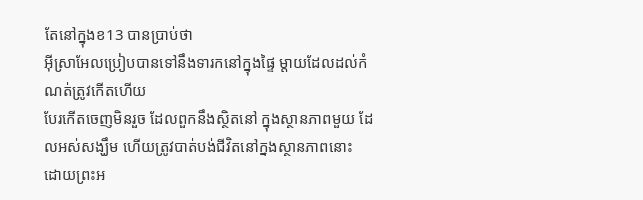តែនៅក្នុងខ13 បានប្រាប់ថា
អ៊ីស្រាអែលប្រៀបបានទៅនឹងទារកនៅក្នុងផ្ទៃ ម្តាយដែលដល់កំណត់ត្រូវកើតហើយ
បែរកើតចេញមិនរួច ដែលពួកនឹងស្ថិតនៅ ក្នុងស្ថានភាពមួយ ដែលអស់សង្ឃឹម ហើយត្រូវបាត់បង់ជីវិតនៅក្នងស្ថានភាពនោះ ដោយព្រះអ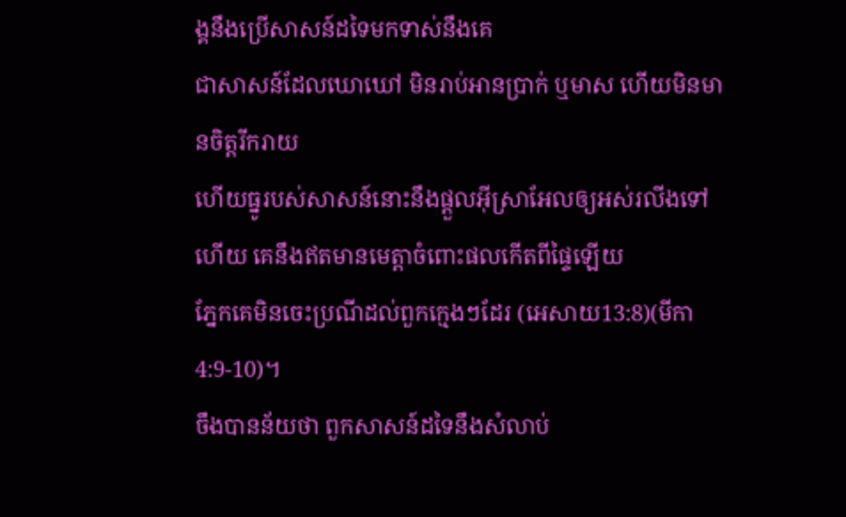ង្គនឹងប្រើសាសន៍ដទៃមកទាស់នឹងគេ
ជាសាសន៍ដែលឃោឃៅ មិនរាប់អានប្រាក់ ឬមាស ហើយមិនមានចិត្តរីករាយ
ហើយធ្នូរបស់សាសន៍នោះនឹងផ្តួលអ៊ីស្រាអែលឲ្យអស់រលីងទៅ ហើយ គេនឹងឥតមានមេត្ដាចំពោះផលកើតពីផ្ទៃឡើយ
ភ្នែកគេមិនចេះប្រណីដល់ពួកក្មេងៗដែរ (អេសាយ13:8)(មីកា4:9-10)។
ចឹងបានន័យថា ពួកសាសន៍ដទៃនឹងសំលាប់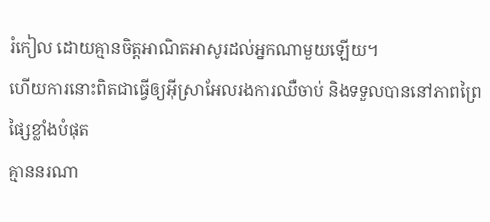រំកៀល ដោយគ្មានចិត្តអាណិតអាសូរដល់អ្នកណាមួយឡើយ។
ហើយការនោះពិតជាធ្វើឲ្យអ៊ីស្រាអែលរងការឈឺចាប់ និងទទួលបាននៅភាពព្រៃផ្សៃខ្លាំងបំផុត
គ្មាននរណា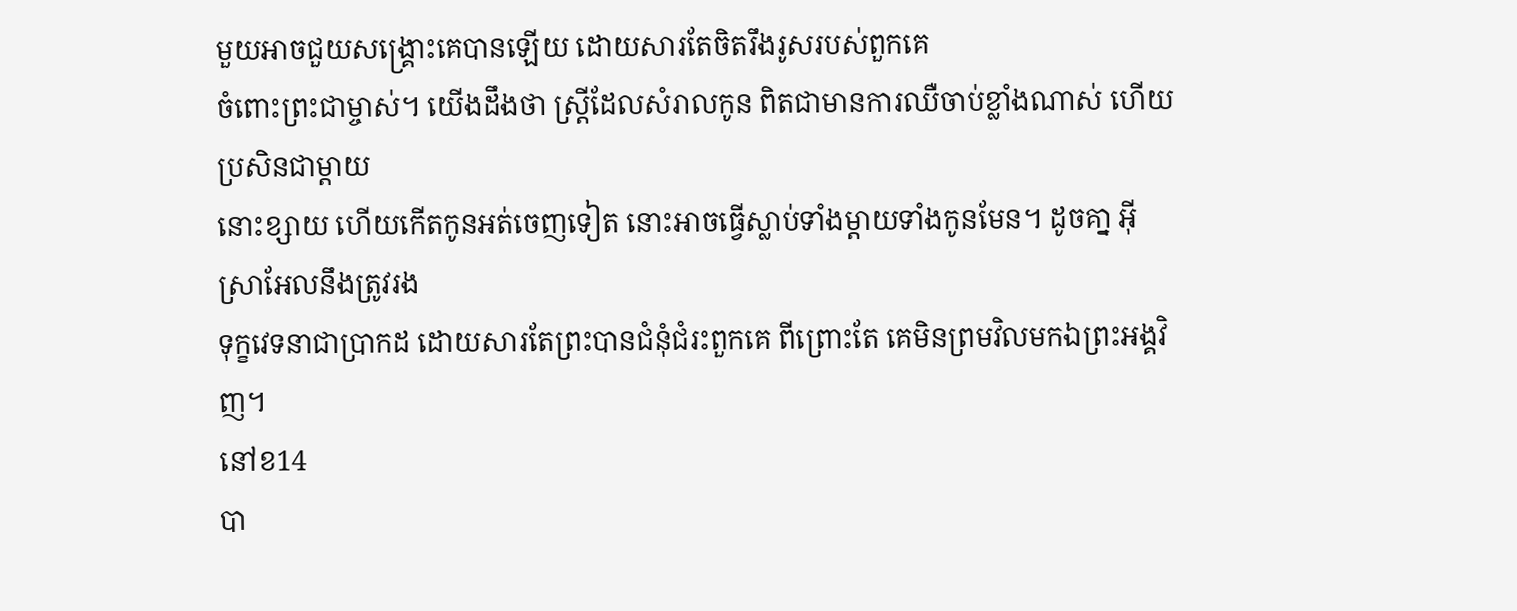មួយអាចជួយសង្គ្រោះគេបានឡើយ ដោយសារតែចិតរឹងរូសរបស់ពួកគេ
ចំពោះព្រះជាម្ចាស់។ យើងដឹងថា ស្ត្រីដែលសំរាលកូន ពិតជាមានការឈឺចាប់ខ្លាំងណាស់ ហើយប្រសិនជាម្តាយ
នោះខ្សាយ ហើយកើតកូនអត់ចេញទៀត នោះអាចធ្វើស្លាប់ទាំងម្តាយទាំងកូនមែន។ ដូចគា្ន អ៊ីស្រាអែលនឹងត្រូវរង
ទុក្ខវេទនាជាប្រាកដ ដោយសារតែព្រះបានជំនុំជំរះពួកគេ ពីព្រោះតែ គេមិនព្រមវិលមកឯព្រះអង្គវិញ។
នៅខ14
បា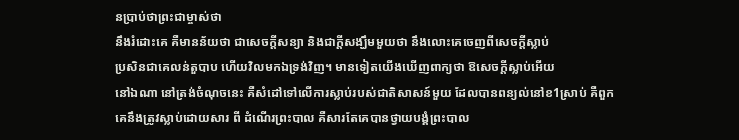នប្រាប់ថាព្រះជាម្ចាស់ថា
នឹងរំដោះគេ គឺមានន័យថា ជាសេចក្តីសន្យា និងជាក្តីសង្ឃឹមមួយថា នឹងលោះគេចេញពីសេចក្តីស្លាប់
ប្រសិនជាគេលន់តួបាប ហើយវិលមកឯទ្រង់វិញ។ មានទៀតយើងឃើញពាក្យថា ឱសេចក្តីស្លាប់អើយ
នៅឯណា នៅត្រង់ចំណុចនេះ គឺសំដៅទៅលើការស្លាប់របស់ជាតិសាសន៍មួយ ដែលបានពន្យល់នៅខ1ស្រាប់ គឺពួកគេនឹងត្រូវស្លាប់ដោយសារ ពី ដំណើរព្រះបាល គឺសារតែគេបានថ្វាយបង្គំព្រះបាល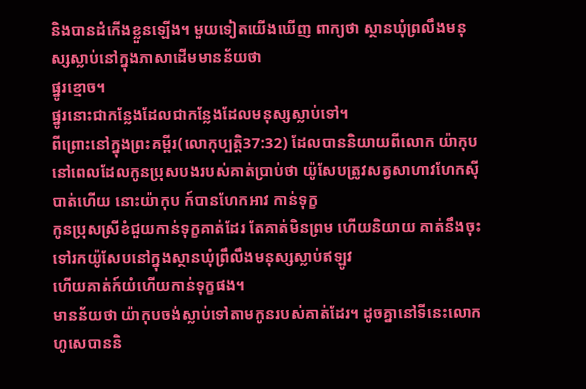និងបានដំកើងខ្លួនឡើង។ មួយទៀតយើងឃើញ ពាក្យថា ស្ថានឃុំព្រលឹងមនុស្សស្លាប់នៅក្នុងភាសាដើមមានន័យថា
ផ្នូរខ្មោច។
ផ្នូរនោះជាកន្លែងដែលជាកន្លែងដែលមនុស្សស្លាប់ទៅ។
ពីព្រោះនៅក្នុងព្រះគម្ពីរ(លោកុប្បត្តិ37:32) ដែលបាននិយាយពីលោក យ៉ាកុប
នៅពេលដែលកូនប្រុសបងរបស់គាត់ប្រាប់ថា យ៉ូសែបត្រូវសត្វសាហាវហែកស៊ីបាត់ហើយ នោះយ៉ាកុប ក៍បានហែកអាវ កាន់ទុក្ខ
កូនប្រុសស្រីខំជួយកាន់ទុក្ខគាត់ដែរ តែគាត់មិនព្រម ហើយនិយាយ គាត់នឹងចុះទៅរកយ៉ូសែបនៅក្នុងស្ថានឃុំព្រឹលឹងមនុស្សស្លាប់ឥឡូវ
ហើយគាត់ក៍យំហើយកាន់ទុក្ខផង។
មានន័យថា យ៉ាកុបចង់ស្លាប់ទៅតាមកូនរបស់គាត់ដែរ។ ដូចគ្នានៅទីនេះលោកហូសេបាននិ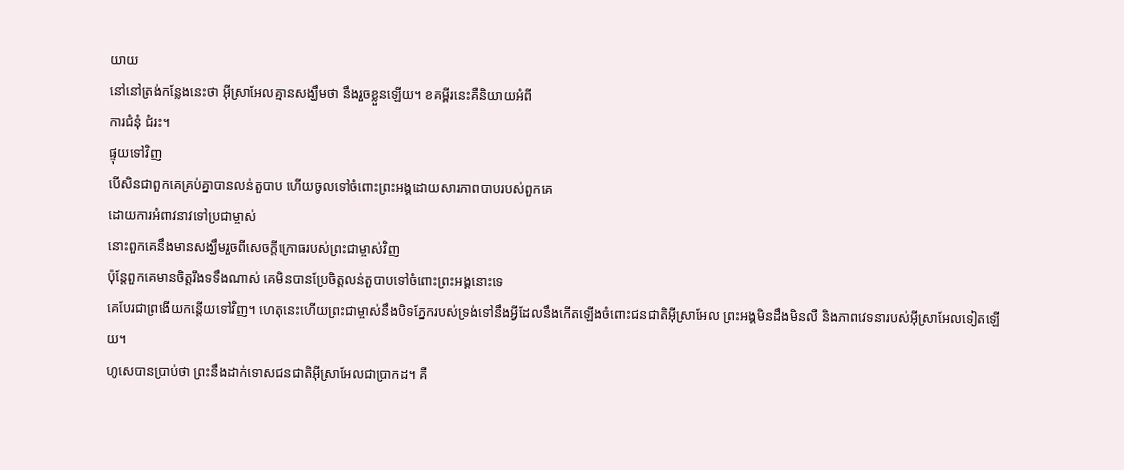យាយ
នៅនៅត្រង់កន្លែងនេះថា អ៊ីស្រាអែលគ្មានសង្ឃឹមថា នឹងរួចខ្លួនឡើយ។ ខគម្ពីរនេះគឺនិយាយអំពី
ការជំនុំ ជំរះ។
ផ្ទុយទៅវិញ
បើសិនជាពួកគេគ្រប់គ្នាបានលន់តួបាប ហើយចូលទៅចំពោះព្រះអង្គដោយសារភាពបាបរបស់ពួកគេ
ដោយការអំពាវនាវទៅប្រជាម្ចាស់
នោះពួកគេនឹងមានសង្ឃឹមរួចពីសេចក្តីក្រោធរបស់ព្រះជាម្ចាស់វិញ
ប៉ុន្តែពួកគេមានចិត្តរឹងទទឹងណាស់ គេមិនបានប្រែចិត្តលន់តួបាបទៅចំពោះព្រះអង្គនោះទេ
គេបែរជាព្រងើយកន្តើយទៅវិញ។ ហេតុនេះហើយព្រះជាម្ចាស់នឹងបិទភ្នែករបស់ទ្រង់ទៅនឹងអ្វីដែលនឹងកើតឡើងចំពោះជនជាតិអ៊ីស្រាអែល ព្រះអង្គមិនដឹងមិនលឺ និងភាពវេទនារបស់អ៊ីស្រាអែលទៀតឡើយ។
ហូសេបានប្រាប់ថា ព្រះនឹងដាក់ទោសជនជាតិអ៊ីស្រាអែលជាប្រាកដ។ គឺ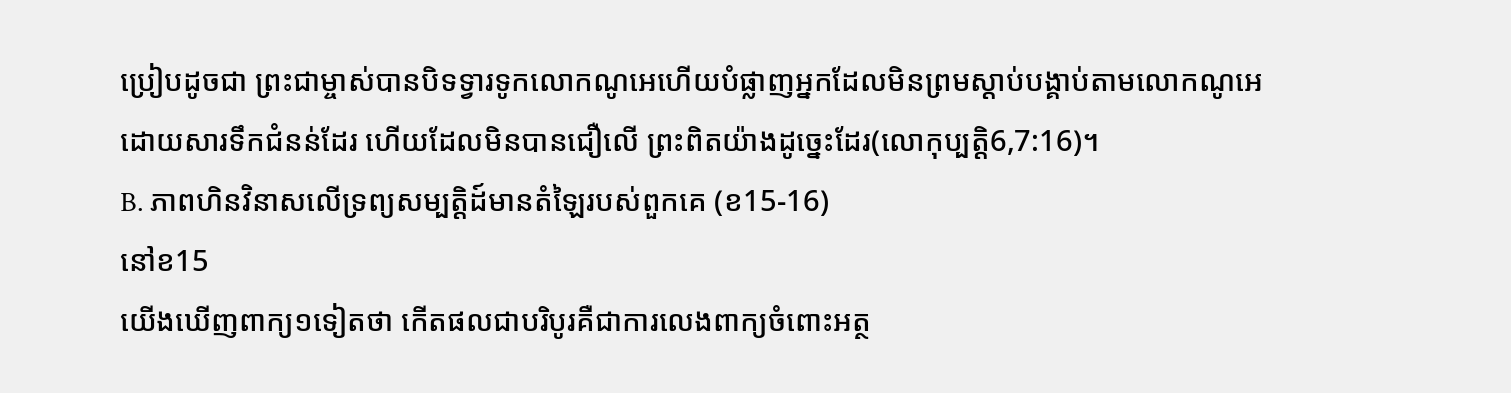ប្រៀបដូចជា ព្រះជាម្ចាស់បានបិទទ្វារទូកលោកណូអេហើយបំផ្លាញអ្នកដែលមិនព្រមស្តាប់បង្គាប់តាមលោកណូអេ
ដោយសារទឹកជំនន់ដែរ ហើយដែលមិនបានជឿលើ ព្រះពិតយ៉ាងដូច្នេះដែរ(លោកុប្បត្តិ6,7:16)។
B. ភាពហិនវិនាសលើទ្រព្យសម្បត្តិដ៍មានតំឡៃរបស់ពួកគេ (ខ15-16)
នៅខ15
យើងឃើញពាក្យ១ទៀតថា កើតផលជាបរិបូរគឺជាការលេងពាក្យចំពោះអត្ថ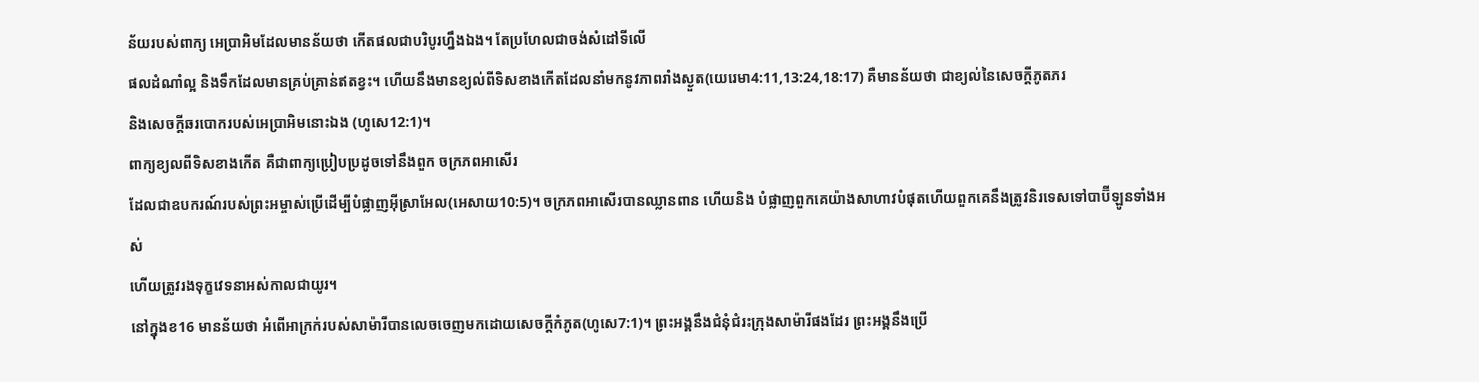ន័យរបស់ពាក្យ អេប្រាអិមដែលមានន័យថា កើតផលជាបរិបូរហ្នឹងឯង។ តែប្រហែលជាចង់សំដៅទីលើ
ផលដំណាំល្អ និងទឹកដែលមានគ្រប់គ្រាន់ឥតខ្វះ។ ហើយនឹងមានខ្យល់ពីទិសខាងកើតដែលនាំមកនូវភាពរាំងស្ងួត(យេរេមា4:11,13:24,18:17) គឺមានន័យថា ជាខ្យល់នៃសេចក្តីភូតភរ
និងសេចក្តីឆរបោករបស់អេប្រាអិមនោះឯង (ហូសេ12:1)។
ពាក្យខ្យលពីទិសខាងកើត គឺជាពាក្យប្រៀបប្រដូចទៅនឹងពួក ចក្រភពអាសើរ
ដែលជាឧបករណ៍របស់ព្រះអម្ចាស់ប្រើដើម្បីបំផ្លាញអ៊ីសា្រអែល(អេសាយ10:5)។ ចក្រភពអាសើរបានឈ្លានពាន ហើយនិង បំផ្លាញពួកគេយ៉ាងសាហាវបំផុតហើយពួកគេនឹងត្រូវនិរទេសទៅបាប៊ីឡូនទាំងអស់
ហើយត្រូវរងទុក្ខវេទនាអស់កាលជាយូរ។
នៅក្នុងខ16 មានន័យថា អំពើអាក្រក់របស់សាម៉ារីបានលេចចេញមកដោយសេចក្តីកំភូត(ហូសេ7:1)។ ព្រះអង្គនឹងជំនុំជំរះក្រុងសាម៉ារីផងដែរ ព្រះអង្គនឹងប្រើ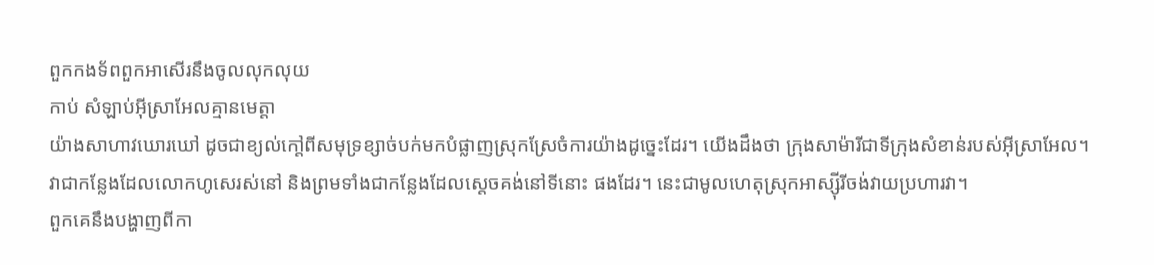ពួកកងទ័ពពួកអាសើរនឹងចូលលុកលុយ
កាប់ សំឡាប់អ៊ីស្រាអែលគ្មានមេត្តា
យ៉ាងសាហាវឃោរឃៅ ដូចជាខ្យល់កៅ្តពីសមុទ្រខ្សាច់បក់មកបំផ្លាញស្រុកស្រែចំការយ៉ាងដូច្នេះដែរ។ យើងដឹងថា ក្រុងសាម៉ារីជាទីក្រុងសំខាន់របស់អ៊ីស្រាអែល។
វាជាកន្លែងដែលលោកហូសេរស់នៅ និងព្រមទាំងជាកន្លែងដែលស្តេចគង់នៅទីនោះ ផងដែរ។ នេះជាមូលហេតុស្រុកអាស្ស៊ីរីចង់វាយប្រហារវា។
ពួកគេនឹងបង្ហាញពីកា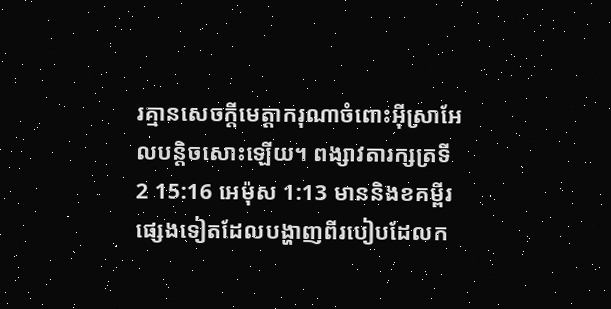រគ្មានសេចក្ដីមេត្ដាករុណាចំពោះអ៊ីស្រាអែលបន្តិចសោះឡើយ។ ពង្សាវតារក្សត្រទី
2 15:16 អេម៉ុស 1:13 មាននិងខគម្ពីរផ្សេងទៀតដែលបង្ហាញពីរបៀបដែលក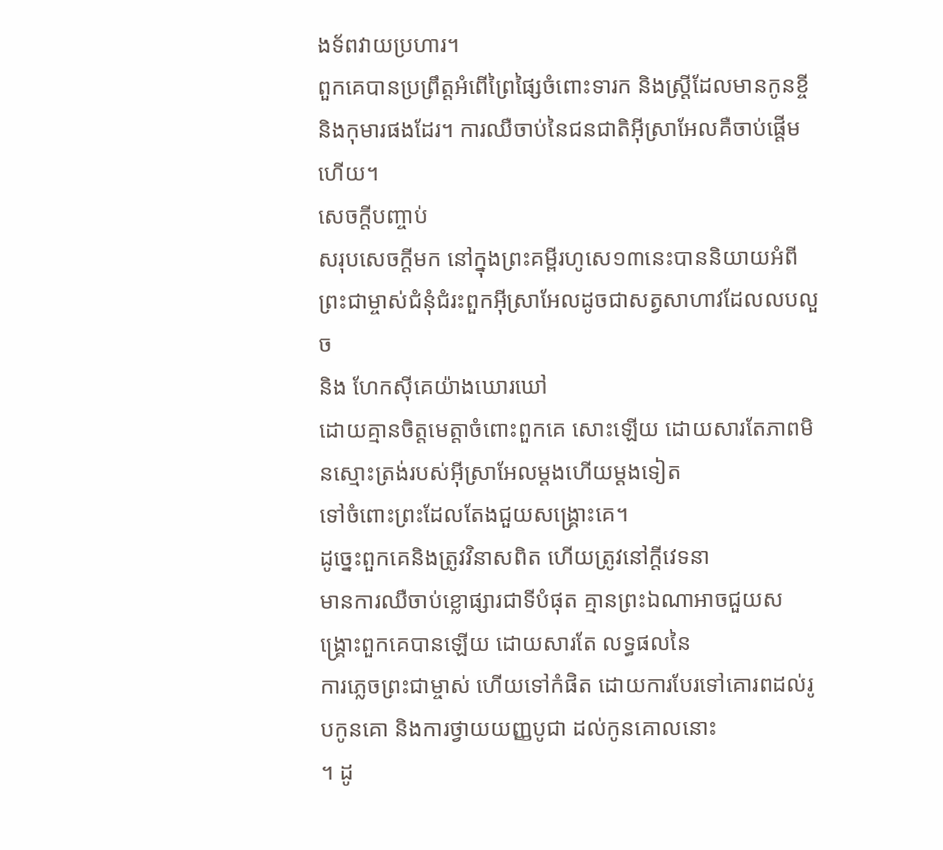ងទ័ពវាយប្រហារ។
ពួកគេបានប្រព្រឹត្តអំពើព្រៃផ្សៃចំពោះទារក និងស្រ្តីដែលមានកូនខ្ចី និងកុមារផងដែរ។ ការឈឺចាប់នៃជនជាតិអ៊ីស្រាអែលគឺចាប់ផ្តើមហើយ។
សេចក្តីបញ្ចាប់
សរុបសេចក្តីមក នៅក្នុងព្រះគម្ពីរហូសេ១៣នេះបាននិយាយអំពី ព្រះជាម្ចាស់ជំនុំជំរះពួកអ៊ីស្រាអែលដូចជាសត្វសាហាវដែលលបលួច
និង ហែកស៊ីគេយ៉ាងឃោរឃៅ
ដោយគ្មានចិត្តមេត្តាចំពោះពួកគេ សោះឡើយ ដោយសារតែភាពមិនស្មោះត្រង់របស់អ៊ីស្រាអែលម្តងហើយម្តងទៀត
ទៅចំពោះព្រះដែលតែងជួយសង្គ្រោះគេ។
ដូច្នេះពួកគេនិងត្រូវវិនាសពិត ហើយត្រូវនៅក្តីវេទនា
មានការឈឺចាប់ខ្លោផ្សារជាទីបំផុត គ្មានព្រះឯណាអាចជួយសង្គ្រោះពួកគេបានឡើយ ដោយសារតែ លទ្ធផលនៃ
ការភ្លេចព្រះជាម្ចាស់ ហើយទៅកំផិត ដោយការបែរទៅគោរពដល់រូបកូនគោ និងការថ្វាយយញ្ញបូជា ដល់កូនគោលនោះ
។ ដូ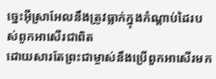ច្នេះអ៊ីស្រាអែលនឹងត្រូវធ្លាក់ក្នុងកំណ្តាប់ដៃរបស់ពូកអាសើរជាពិត
ដោយសារតែព្រះជាម្ចាស់នឹងប្រើពួកអាសើរមក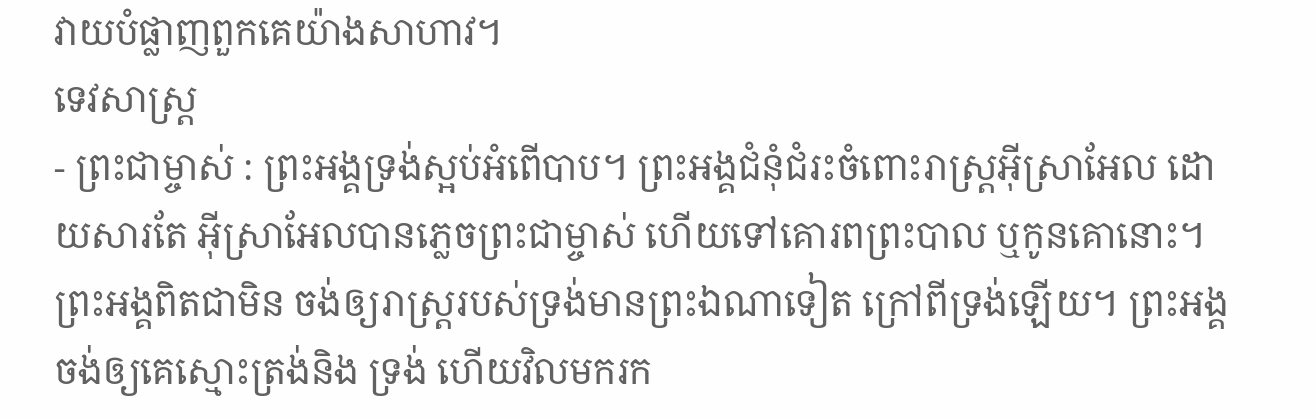វាយបំផ្លាញពួកគេយ៉ាងសាហាវ។
ទេវសាស្រ្ត
- ព្រះជាម្ចាស់ : ព្រះអង្គទ្រង់ស្អប់អំពើបាប។ ព្រះអង្គជំនុំជំរះចំពោះរាស្រ្តអ៊ីស្រាអែល ដោយសារតែ អ៊ីស្រាអែលបានភ្លេចព្រះជាម្ចាស់ ហើយទៅគោរពព្រះបាល ឬកូនគោនោះ។ ព្រះអង្គពិតជាមិន ចង់ឲ្យរាស្រ្តរបស់ទ្រង់មានព្រះឯណាទៀត ក្រៅពីទ្រង់ឡើយ។ ព្រះអង្គចង់ឲ្យគេស្មោះត្រង់និង ទ្រង់ ហើយវិលមករក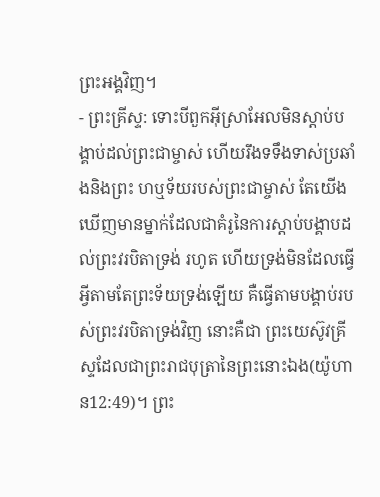ព្រះអង្គវិញ។
- ព្រះគ្រីស្ទ: ទោះបីពួកអ៊ីស្រាអែលមិនស្តាប់បង្គាប់ដល់ព្រះជាម្ចាស់ ហើយរឹងទទឹងទាស់ប្រឆាំងនិងព្រះ ហឬទ័យរបស់ព្រះជាម្ចាស់ តែយើងឃើញមានម្នាក់ដែលជាគំរូនៃការស្តាប់បង្គាបដល់ព្រះវរបិតាទ្រង់ រហូត ហើយទ្រង់មិនដែលធ្វើអ្វីតាមតែព្រះទ័យទ្រង់ឡើយ គឺធ្វើតាមបង្គាប់របស់ព្រះវរបិតាទ្រង់វិញ នោះគឺជា ព្រះយេស៊ូវគ្រីស្ទដែលជាព្រះរាជបុត្រានៃព្រះនោះឯង(យ៉ូហាន12:49)។ ព្រះ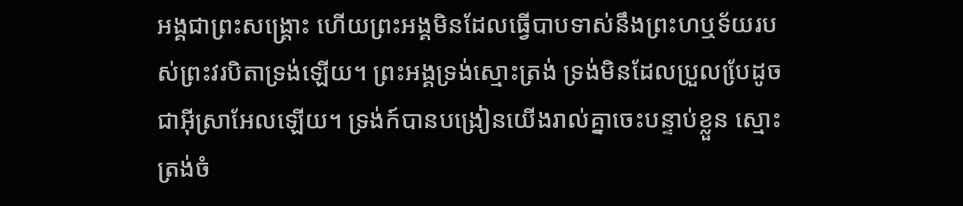អង្គជាព្រះសង្គ្រោះ ហើយព្រះអង្គមិនដែលធ្វើបាបទាស់នឹងព្រះហឬទ័យរបស់ព្រះវរបិតាទ្រង់ឡើយ។ ព្រះអង្គទ្រង់ស្មោះត្រង់ ទ្រង់មិនដែលប្រួលបែ្រដូចជាអ៊ីស្រាអែលឡើយ។ ទ្រង់ក៍បានបង្រៀនយើងរាល់គ្នាចេះបន្ទាប់ខ្លួន ស្មោះត្រង់ចំ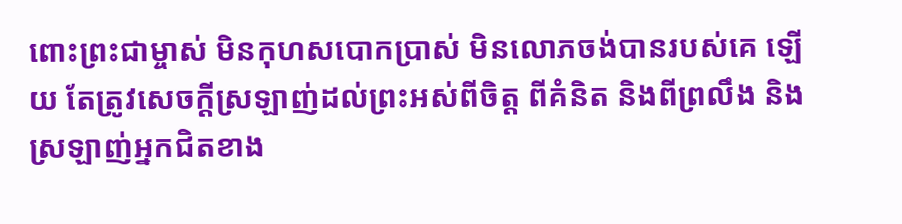ពោះព្រះជាម្ចាស់ មិនកុហសបោកប្រាស់ មិនលោភចង់បានរបស់គេ ឡើយ តែត្រូវសេចក្តីស្រឡាញ់ដល់ព្រះអស់ពីចិត្ត ពីគំនិត និងពីព្រលឹង និងស្រឡាញ់អ្នកជិតខាង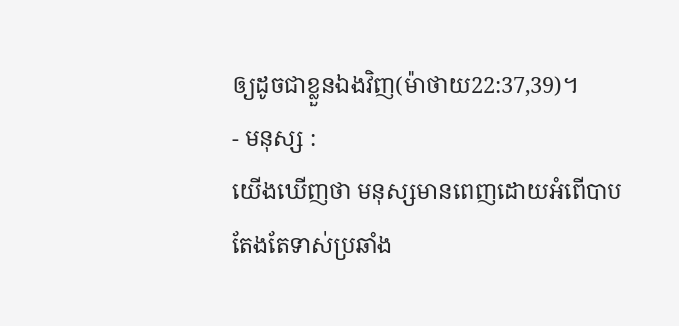ឲ្យដូចជាខ្លួនឯងវិញ(ម៉ាថាយ22:37,39)។
- មនុស្ស :
យើងឃើញថា មនុស្សមានពេញដោយអំពើបាប
តែងតែទាស់ប្រឆាំង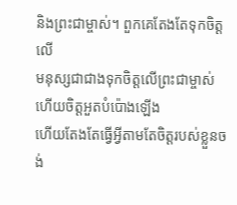និងព្រះជាម្ចាស់។ ពួកគេតែងតែទុកចិត្តលើ
មនុស្សជាជាងទុកចិត្តលើព្រះជាម្ចាស់ ហើយចិត្តអួតបំប៉ោងឡើង
ហើយតែងតែធ្វើអ្វីតាមតែចិត្តរបស់ខ្លួនចង់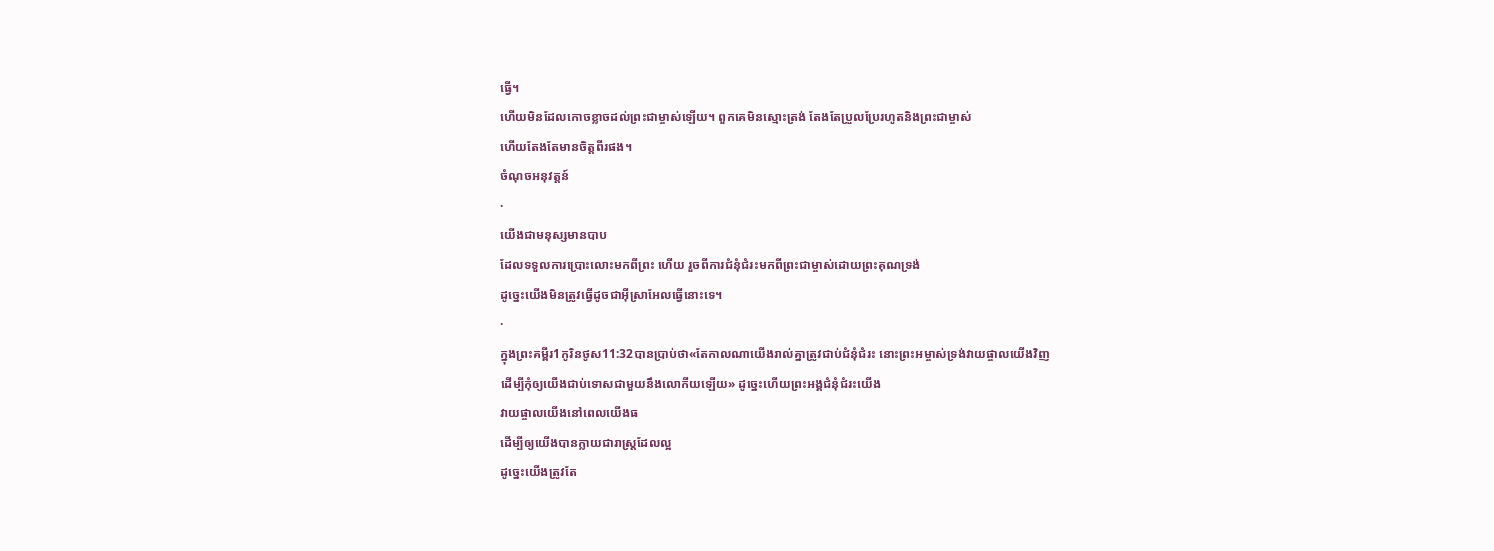ធ្វើ។
ហើយមិនដែលកោចខ្លាចដល់ព្រះជាម្ចាស់ឡើយ។ ពួកគេមិនស្មោះត្រង់ តែងតែប្រួលប្រែរហូតនិងព្រះជាម្ចាស់
ហើយតែងតែមានចិត្តពីរផង។
ចំណុចអនុវត្តន៍
·
យើងជាមនុស្សមានបាប
ដែលទទួលការប្រោះលោះមកពីព្រះ ហើយ រួចពីការជំនុំជំរះមកពីព្រះជាម្ចាស់ដោយព្រះគុណទ្រង់
ដូច្នេះយើងមិនត្រូវធ្វើដូចជាអ៊ីស្រាអែលធ្វើនោះទេ។
·
ក្នុងព្រះគម្ពីរ1កូរិនថូស11:32បានប្រាប់ថា«តែកាលណាយើងរាល់គ្នាត្រូវជាប់ជំនុំជំរះ នោះព្រះអម្ចាស់ទ្រង់វាយផ្ចាលយើងវិញ
ដើម្បីកុំឲ្យយើងជាប់ទោសជាមួយនឹងលោកីយឡើយ» ដូច្នេះហើយព្រះអង្គជំនុំជំរះយើង
វាយផ្ចាលយើងនៅពេលយើងធ
ដើម្បីឲ្យយើងបានក្លាយជារាស្រ្តដែលល្អ
ដូច្នេះយើងត្រូវតែ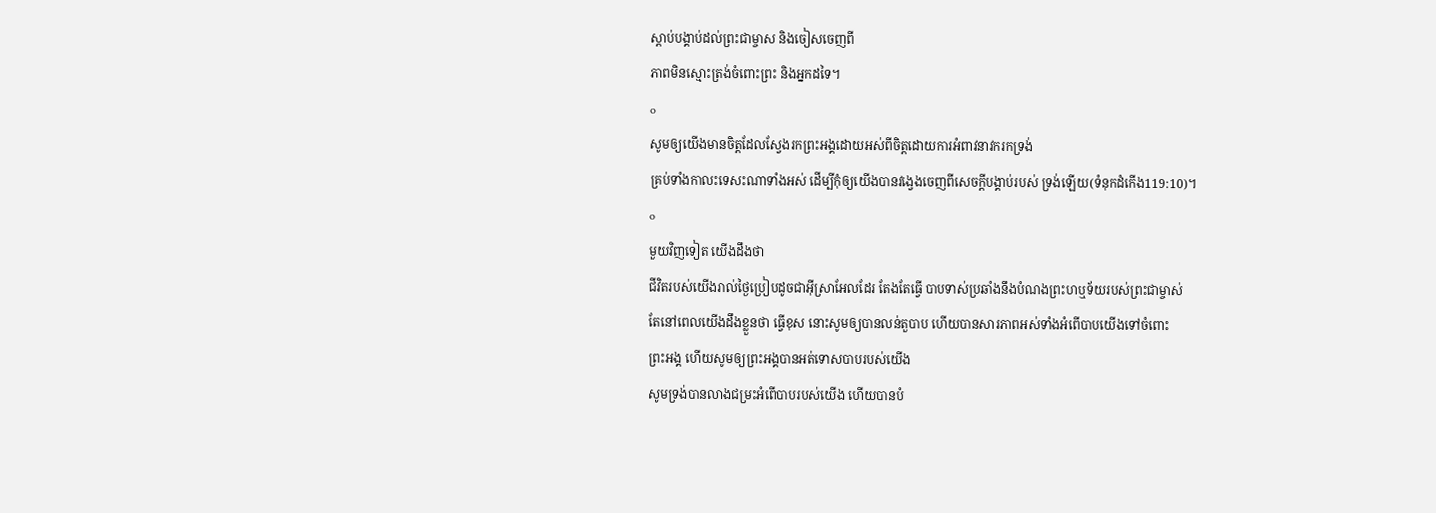ស្តាប់បង្គាប់ដល់ព្រះជាម្ចាស និងចៀសចេញពី
ភាពមិនស្មោះត្រង់ចំពោះព្រះ និងអ្នកដទៃ។
o
សូមឲ្យយើងមានចិត្តដែលស្វែងរកព្រះអង្គដោយអស់ពីចិត្តដោយការអំពាវនាវករកទ្រង់
គ្រប់ទាំងកាលះទេសះណាទាំងអស់ ដើម្បីកុំឲ្យយើងបានវង្វេងចេញពីសេចក្តីបង្គាប់របស់ ទ្រង់ឡើយ(ទំនុកដំកើង119:10)។
o
មួយវិញទៀត យើងដឹងថា
ជីវិតរបស់យើងរាល់ថ្ងៃប្រៀបដូចជាអ៊ីស្រាអែលដែរ តែងតែធ្វើ បាបទាស់ប្រឆាំងនឹងបំណងព្រះហឬទ័យរបស់ព្រះជាម្ចាស់
តែនៅពេលយើងដឹងខ្លួនថា ធ្វើខុស នោះសូមឲ្យបានលន់តួបាប ហើយបានសារភាពអស់ទាំងអំពើបាបយើងទៅចំពោះ
ព្រះអង្គ ហើយសូមឲ្យព្រះអង្គបានអត់ទោសបាបរបស់យើង
សូមទ្រង់បានលាងជម្រះអំពើបាបរបស់យើង ហើយបានបំ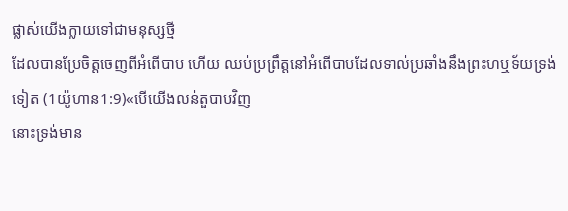ផ្លាស់យើងក្លាយទៅជាមនុស្សថ្មី
ដែលបានប្រែចិត្តចេញពីអំពើបាប ហើយ ឈប់ប្រព្រឹត្តនៅអំពើបាបដែលទាល់ប្រឆាំងនឹងព្រះហឬទ័យទ្រង់ទៀត (1យ៉ូហាន1:9)«បើយើងលន់តួបាបវិញ
នោះទ្រង់មាន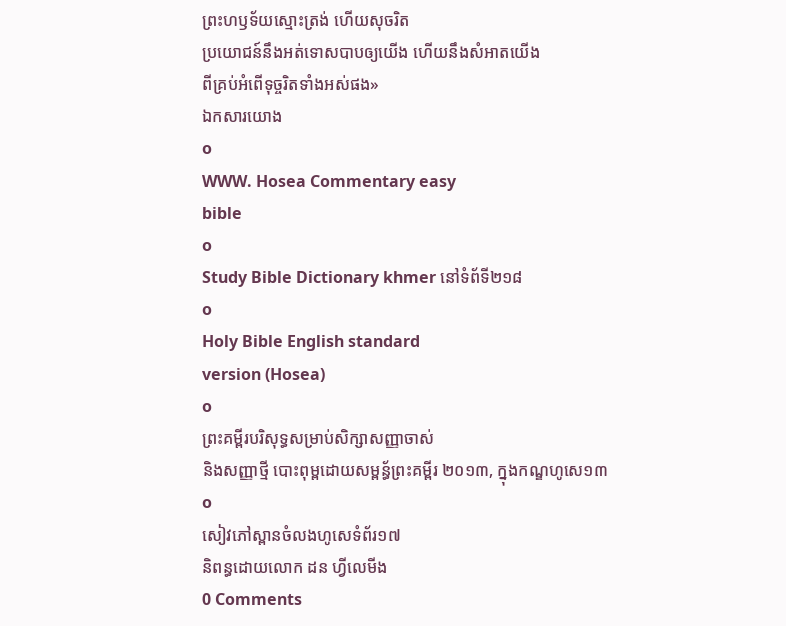ព្រះហឫទ័យស្មោះត្រង់ ហើយសុចរិត
ប្រយោជន៍នឹងអត់ទោសបាបឲ្យយើង ហើយនឹងសំអាតយើង
ពីគ្រប់អំពើទុច្ចរិតទាំងអស់ផង»
ឯកសារយោង
o
WWW. Hosea Commentary easy
bible
o
Study Bible Dictionary khmer នៅទំព័ទី២១៨
o
Holy Bible English standard
version (Hosea)
o
ព្រះគម្ពីរបរិសុទ្ធសម្រាប់សិក្សាសញ្ញាចាស់
និងសញ្ញាថ្មី បោះពុម្ពដោយសម្ពន្ធ័ព្រះគម្ពីរ ២០១៣, ក្នុងកណ្ឌហូសេ១៣
o
សៀវភៅស្ពានចំលងហូសេទំព័រ១៧
និពន្ធដោយលោក ដន ហ្វីលេមីង
0 Comments